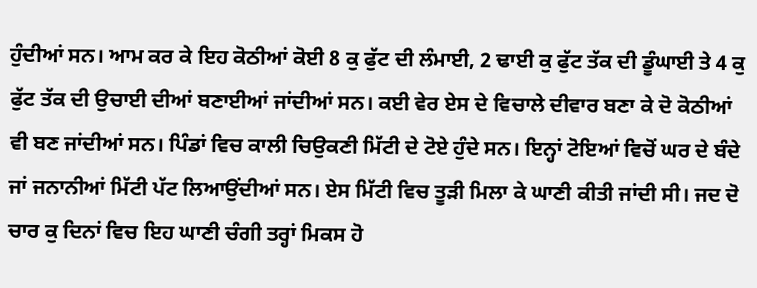ਹੁੰਦੀਆਂ ਸਨ। ਆਮ ਕਰ ਕੇ ਇਹ ਕੋਠੀਆਂ ਕੋਈ 8 ਕੁ ਫੁੱਟ ਦੀ ਲੰਮਾਈ, 2 ਢਾਈ ਕੁ ਫੁੱਟ ਤੱਕ ਦੀ ਡੂੰਘਾਈ ਤੇ 4 ਕੁ ਫੁੱਟ ਤੱਕ ਦੀ ਉਚਾਈ ਦੀਆਂ ਬਣਾਈਆਂ ਜਾਂਦੀਆਂ ਸਨ। ਕਈ ਵੇਰ ਏਸ ਦੇ ਵਿਚਾਲੇ ਦੀਵਾਰ ਬਣਾ ਕੇ ਦੋ ਕੋਠੀਆਂ ਵੀ ਬਣ ਜਾਂਦੀਆਂ ਸਨ। ਪਿੰਡਾਂ ਵਿਚ ਕਾਲੀ ਚਿਉਕਣੀ ਮਿੱਟੀ ਦੇ ਟੋਏ ਹੁੰਦੇ ਸਨ। ਇਨ੍ਹਾਂ ਟੋਇਆਂ ਵਿਚੋਂ ਘਰ ਦੇ ਬੰਦੇ ਜਾਂ ਜਨਾਨੀਆਂ ਮਿੱਟੀ ਪੱਟ ਲਿਆਉਂਦੀਆਂ ਸਨ। ਏਸ ਮਿੱਟੀ ਵਿਚ ਤੂੜੀ ਮਿਲਾ ਕੇ ਘਾਣੀ ਕੀਤੀ ਜਾਂਦੀ ਸੀ। ਜਦ ਦੋ ਚਾਰ ਕੁ ਦਿਨਾਂ ਵਿਚ ਇਹ ਘਾਣੀ ਚੰਗੀ ਤਰ੍ਹਾਂ ਮਿਕਸ ਹੋ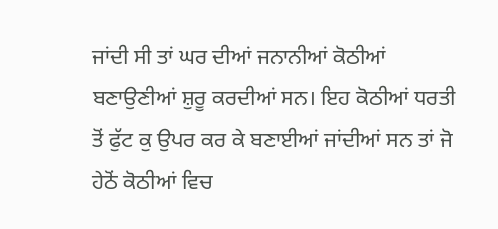ਜਾਂਦੀ ਸੀ ਤਾਂ ਘਰ ਦੀਆਂ ਜਨਾਨੀਆਂ ਕੋਠੀਆਂ ਬਣਾਉਣੀਆਂ ਸ਼ੁਰੂ ਕਰਦੀਆਂ ਸਨ। ਇਹ ਕੋਠੀਆਂ ਧਰਤੀ ਤੋਂ ਫੁੱਟ ਕੁ ਉਪਰ ਕਰ ਕੇ ਬਣਾਈਆਂ ਜਾਂਦੀਆਂ ਸਨ ਤਾਂ ਜੋ ਹੇਠੋਂ ਕੋਠੀਆਂ ਵਿਚ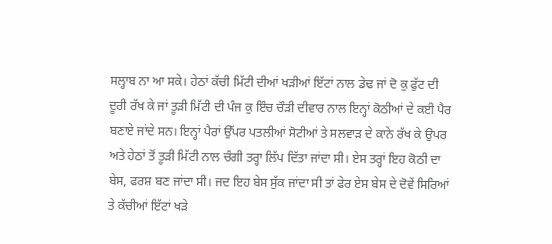ਸਲ੍ਹਾਬ ਨਾ ਆ ਸਕੇ। ਹੇਠਾਂ ਕੱਚੀ ਮਿੱਟੀ ਦੀਆਂ ਖੜੀਆਂ ਇੱਟਾਂ ਨਾਲ ਡੇਢ ਜਾਂ ਦੋ ਕੁ ਫੁੱਟ ਦੀ ਦੂਰੀ ਰੱਖ ਕੇ ਜਾਂ ਤੂੜੀ ਮਿੱਟੀ ਦੀ ਪੰਜ ਕੁ ਇੰਚ ਚੌੜੀ ਦੀਵਾਰ ਨਾਲ ਇਨ੍ਹਾਂ ਕੋਠੀਆਂ ਦੇ ਕਈ ਪੈਰ ਬਣਾਏ ਜਾਂਦੇ ਸਨ। ਇਨ੍ਹਾਂ ਪੈਰਾਂ ਉੱਪਰ ਪਤਲੀਆਂ ਸੋਟੀਆਂ ਤੇ ਸਲਵਾੜ ਦੇ ਕਾਨੇ ਰੱਖ ਕੇ ਉਪਰ ਅਤੇ ਹੇਠਾਂ ਤੋਂ ਤੂੜੀ ਮਿੱਟੀ ਨਾਲ ਚੰਗੀ ਤਰ੍ਹਾ ਲਿੱਪ ਦਿੱਤਾ ਜਾਂਦਾ ਸੀ। ਏਸ ਤਰ੍ਹਾਂ ਇਹ ਕੋਠੀ ਦਾ ਬੇਸ, ਫਰਸ਼ ਬਣ ਜਾਂਦਾ ਸੀ। ਜਦ ਇਹ ਬੇਸ ਸੁੱਕ ਜਾਂਦਾ ਸੀ ਤਾਂ ਫੇਰ ਏਸ ਬੇਸ ਦੇ ਦੋਵੇਂ ਸਿਰਿਆਂ ਤੇ ਕੱਚੀਆਂ ਇੱਟਾਂ ਖੜੇ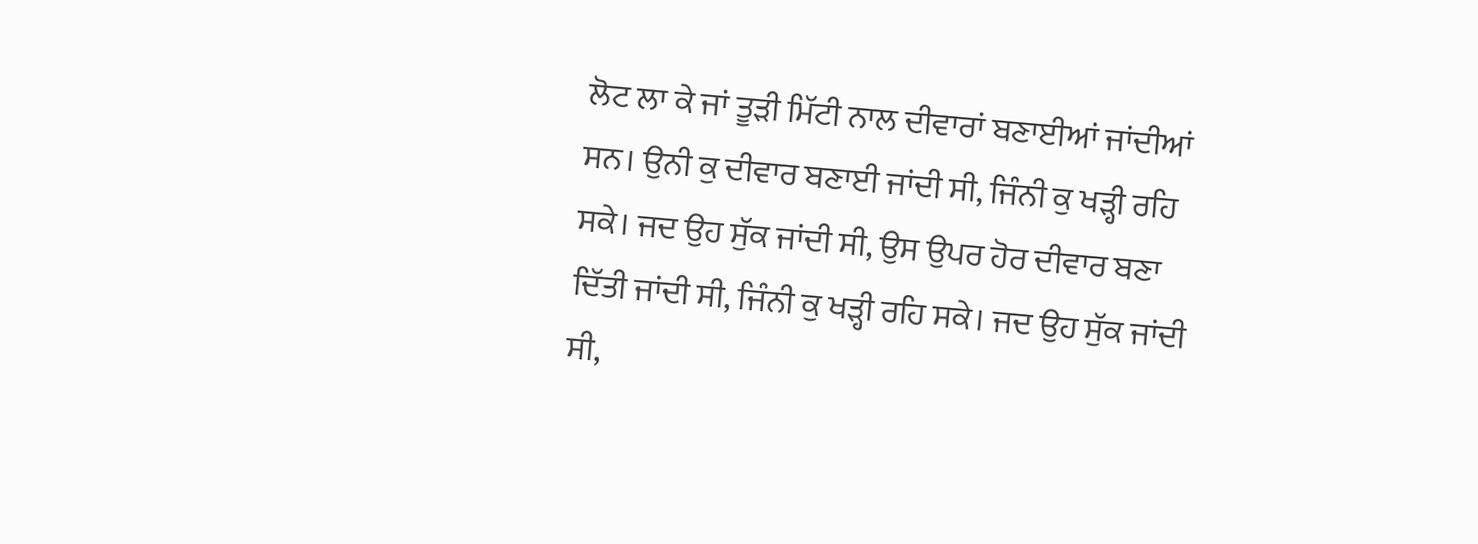ਲੋਟ ਲਾ ਕੇ ਜਾਂ ਤੂੜੀ ਮਿੱਟੀ ਨਾਲ ਦੀਵਾਰਾਂ ਬਣਾਈਆਂ ਜਾਂਦੀਆਂ ਸਨ। ਉਨੀ ਕੁ ਦੀਵਾਰ ਬਣਾਈ ਜਾਂਦੀ ਸੀ, ਜਿੰਨੀ ਕੁ ਖੜ੍ਹੀ ਰਹਿ ਸਕੇ। ਜਦ ਉਹ ਸੁੱਕ ਜਾਂਦੀ ਸੀ, ਉਸ ਉਪਰ ਹੋਰ ਦੀਵਾਰ ਬਣਾ ਦਿੱਤੀ ਜਾਂਦੀ ਸੀ, ਜਿੰਨੀ ਕੁ ਖੜ੍ਹੀ ਰਹਿ ਸਕੇ। ਜਦ ਉਹ ਸੁੱਕ ਜਾਂਦੀ ਸੀ,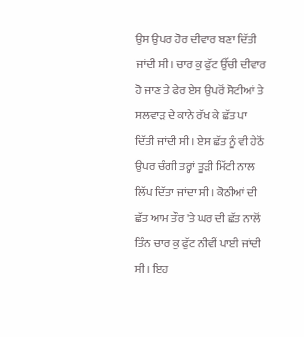ਉਸ ਉਪਰ ਹੋਰ ਦੀਵਾਰ ਬਣਾ ਦਿੱਤੀ ਜਾਂਦੀ ਸੀ। ਚਾਰ ਕੁ ਫੁੱਟ ਉੱਚੀ ਦੀਵਾਰ ਹੋ ਜਾਣ ਤੇ ਫੇਰ ਏਸ ਉਪਰੋਂ ਸੋਟੀਆਂ ਤੇ ਸਲਵਾੜ ਦੇ ਕਾਨੇ ਰੱਖ ਕੇ ਛੱਤ ਪਾ ਦਿੱਤੀ ਜਾਂਦੀ ਸੀ। ਏਸ ਛੱਤ ਨੂੰ ਵੀ ਹੇਠੋਂ ਉਪਰ ਚੰਗੀ ਤਰ੍ਹਾਂ ਤੂੜੀ ਮਿੱਟੀ ਨਾਲ ਲਿੱਪ ਦਿੱਤਾ ਜਾਂਦਾ ਸੀ। ਕੋਠੀਆਂ ਦੀ ਛੱਤ ਆਮ ਤੌਰ 'ਤੇ ਘਰ ਦੀ ਛੱਤ ਨਾਲੋਂ ਤਿੰਨ ਚਾਰ ਕੁ ਫੁੱਟ ਨੀਵੀਂ ਪਾਈ ਜਾਂਦੀ ਸੀ। ਇਹ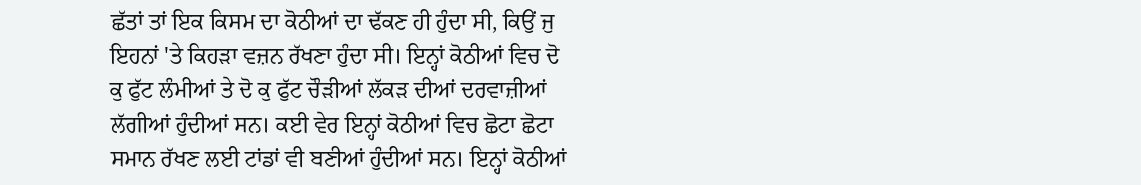ਛੱਤਾਂ ਤਾਂ ਇਕ ਕਿਸਮ ਦਾ ਕੋਠੀਆਂ ਦਾ ਢੱਕਣ ਹੀ ਹੁੰਦਾ ਸੀ, ਕਿਉਂ ਜੁ ਇਹਨਾਂ 'ਤੇ ਕਿਹੜਾ ਵਜ਼ਨ ਰੱਖਣਾ ਹੁੰਦਾ ਸੀ। ਇਨ੍ਹਾਂ ਕੋਠੀਆਂ ਵਿਚ ਦੋ ਕੁ ਫੁੱਟ ਲੰਮੀਆਂ ਤੇ ਦੋ ਕੁ ਫੁੱਟ ਚੌੜੀਆਂ ਲੱਕੜ ਦੀਆਂ ਦਰਵਾਜ਼ੀਆਂ ਲੱਗੀਆਂ ਹੁੰਦੀਆਂ ਸਨ। ਕਈ ਵੇਰ ਇਨ੍ਹਾਂ ਕੋਠੀਆਂ ਵਿਚ ਛੋਟਾ ਛੋਟਾ ਸਮਾਨ ਰੱਖਣ ਲਈ ਟਾਂਡਾਂ ਵੀ ਬਣੀਆਂ ਹੁੰਦੀਆਂ ਸਨ। ਇਨ੍ਹਾਂ ਕੋਠੀਆਂ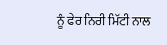ਨੂੰ ਫੇਰ ਨਿਰੀ ਮਿੱਟੀ ਨਾਲ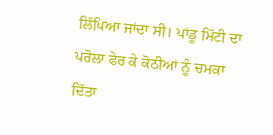ਲਿੱਪਿਆ ਜਾਂਦਾ ਸੀ। ਪਾਂਡੂ ਮਿੱਟੀ ਦਾ ਪਰੋਲਾ ਫੇਰ ਕੇ ਕੋਠੀਆਂ ਨੂੰ ਚਮਕਾ ਦਿੱਤਾ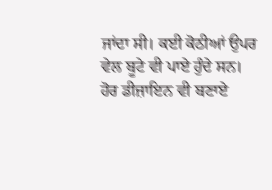ਜਾਂਦਾ ਸੀ। ਕਈ ਕੋਠੀਆਂ ਉਪਰ ਵੇਲ ਬੂਟੇ ਵੀ ਪਾਏ ਹੁੰਦੇ ਸਨ। ਹੋਰ ਡੀਜ਼ਾਇਨ ਵੀ ਬਣਾਏ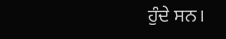ਹੁੰਦੇ ਸਨ।